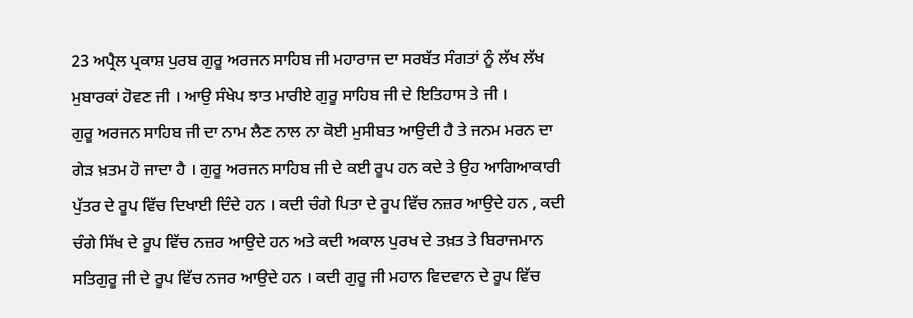23 ਅਪ੍ਰੈਲ ਪ੍ਰਕਾਸ਼ ਪੁਰਬ ਗੁਰੂ ਅਰਜਨ ਸਾਹਿਬ ਜੀ ਮਹਾਰਾਜ ਦਾ ਸਰਬੱਤ ਸੰਗਤਾਂ ਨੂੰ ਲੱਖ ਲੱਖ ਮੁਬਾਰਕਾਂ ਹੋਵਣ ਜੀ । ਆਉ ਸੰਖੇਪ ਝਾਤ ਮਾਰੀਏ ਗੁਰੂ ਸਾਹਿਬ ਜੀ ਦੇ ਇਤਿਹਾਸ ਤੇ ਜੀ ।
ਗੁਰੂ ਅਰਜਨ ਸਾਹਿਬ ਜੀ ਦਾ ਨਾਮ ਲੈਣ ਨਾਲ ਨਾ ਕੋਈ ਮੁਸੀਬਤ ਆਉਦੀ ਹੈ ਤੇ ਜਨਮ ਮਰਨ ਦਾ ਗੇੜ ਖ਼ਤਮ ਹੋ ਜਾਦਾ ਹੈ । ਗੁਰੂ ਅਰਜਨ ਸਾਹਿਬ ਜੀ ਦੇ ਕਈ ਰੂਪ ਹਨ ਕਦੇ ਤੇ ਉਹ ਆਗਿਆਕਾਰੀ ਪੁੱਤਰ ਦੇ ਰੂਪ ਵਿੱਚ ਦਿਖਾਈ ਦਿੰਦੇ ਹਨ । ਕਦੀ ਚੰਗੇ ਪਿਤਾ ਦੇ ਰੂਪ ਵਿੱਚ ਨਜ਼ਰ ਆਉਦੇ ਹਨ , ਕਦੀ ਚੰਗੇ ਸਿੱਖ ਦੇ ਰੂਪ ਵਿੱਚ ਨਜ਼ਰ ਆਉਦੇ ਹਨ ਅਤੇ ਕਦੀ ਅਕਾਲ ਪੁਰਖ ਦੇ ਤਖ਼ਤ ਤੇ ਬਿਰਾਜਮਾਨ ਸਤਿਗੁਰੂ ਜੀ ਦੇ ਰੂਪ ਵਿੱਚ ਨਜਰ ਆਉਦੇ ਹਨ । ਕਦੀ ਗੁਰੂ ਜੀ ਮਹਾਨ ਵਿਦਵਾਨ ਦੇ ਰੂਪ ਵਿੱਚ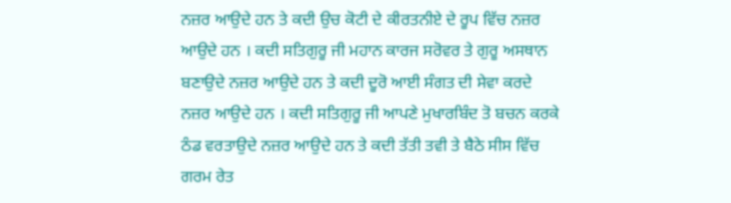ਨਜ਼ਰ ਆਉਦੇ ਹਨ ਤੇ ਕਦੀ ਉਚ ਕੋਟੀ ਦੇ ਕੀਰਤਨੀਏ ਦੇ ਰੂਪ ਵਿੱਚ ਨਜ਼ਰ ਆਉਦੇ ਹਨ । ਕਦੀ ਸਤਿਗੁਰੂ ਜੀ ਮਹਾਨ ਕਾਰਜ ਸਰੋਵਰ ਤੇ ਗੁਰੂ ਅਸਥਾਨ ਬਣਾਉਦੇ ਨਜ਼ਰ ਆਉਦੇ ਹਨ ਤੇ ਕਦੀ ਦੂਰੋ ਆਈ ਸੰਗਤ ਦੀ ਸੇਵਾ ਕਰਦੇ ਨਜ਼ਰ ਆਉਦੇ ਹਨ । ਕਦੀ ਸਤਿਗੁਰੂ ਜੀ ਆਪਣੇ ਮੁਖਾਰਬਿੰਦ ਤੋ ਬਚਨ ਕਰਕੇ ਠੰਡ ਵਰਤਾਉਦੇ ਨਜ਼ਰ ਆਉਦੇ ਹਨ ਤੇ ਕਦੀ ਤੱਤੀ ਤਵੀ ਤੇ ਬੈਠੇ ਸੀਸ ਵਿੱਚ ਗਰਮ ਰੇਤ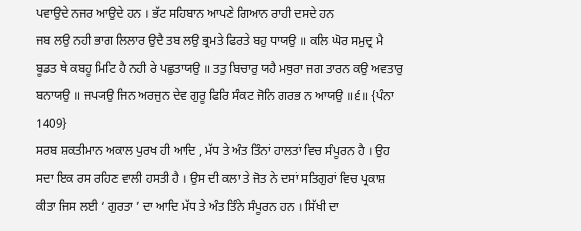ਪਵਾਉਦੇ ਨਜਰ ਆਉਦੇ ਹਨ । ਭੱਟ ਸਹਿਬਾਨ ਆਪਣੇ ਗਿਆਨ ਰਾਹੀ ਦਸਦੇ ਹਨ
ਜਬ ਲਉ ਨਹੀ ਭਾਗ ਲਿਲਾਰ ਉਦੈ ਤਬ ਲਉ ਭ੍ਰਮਤੇ ਫਿਰਤੇ ਬਹੁ ਧਾਯਉ ॥ ਕਲਿ ਘੋਰ ਸਮੁਦ੍ਰ ਮੈ ਬੂਡਤ ਥੇ ਕਬਹੂ ਮਿਟਿ ਹੈ ਨਹੀ ਰੇ ਪਛੁਤਾਯਉ ॥ ਤਤੁ ਬਿਚਾਰੁ ਯਹੈ ਮਥੁਰਾ ਜਗ ਤਾਰਨ ਕਉ ਅਵਤਾਰੁ ਬਨਾਯਉ ॥ ਜਪ੍ਯਉ ਜਿਨ ਅਰਜੁਨ ਦੇਵ ਗੁਰੂ ਫਿਰਿ ਸੰਕਟ ਜੋਨਿ ਗਰਭ ਨ ਆਯਉ ॥੬॥ {ਪੰਨਾ 1409}
ਸਰਬ ਸ਼ਕਤੀਮਾਨ ਅਕਾਲ ਪੁਰਖ ਹੀ ਆਦਿ , ਮੱਧ ਤੇ ਅੰਤ ਤਿੰਨਾਂ ਹਾਲਤਾਂ ਵਿਚ ਸੰਪੂਰਨ ਹੈ । ਉਹ ਸਦਾ ਇਕ ਰਸ ਰਹਿਣ ਵਾਲੀ ਹਸਤੀ ਹੈ । ਉਸ ਦੀ ਕਲਾ ਤੇ ਜੋਤ ਨੇ ਦਸਾਂ ਸਤਿਗੁਰਾਂ ਵਿਚ ਪ੍ਰਕਾਸ਼ ਕੀਤਾ ਜਿਸ ਲਈ ‘ ਗੁਰਤਾ ’ ਦਾ ਆਦਿ ਮੱਧ ਤੇ ਅੰਤ ਤਿੰਨੇ ਸੰਪੂਰਨ ਹਨ । ਸਿੱਖੀ ਦਾ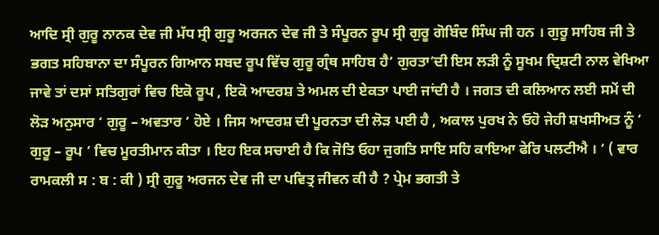ਆਦਿ ਸ੍ਰੀ ਗੁਰੂ ਨਾਨਕ ਦੇਵ ਜੀ ਮੱਧ ਸ੍ਰੀ ਗੁਰੂ ਅਰਜਨ ਦੇਵ ਜੀ ਤੇ ਸੰਪੂਰਨ ਰੂਪ ਸ੍ਰੀ ਗੁਰੂ ਗੋਬਿੰਦ ਸਿੰਘ ਜੀ ਹਨ । ਗੁਰੂ ਸਾਹਿਬ ਜੀ ਤੇ ਭਗਤ ਸਹਿਬਾਨਾ ਦਾ ਸੰਪੂਰਨ ਗਿਆਨ ਸਬਦ ਰੂਪ ਵਿੱਚ ਗੁਰੂ ਗ੍ਰੰਥ ਸਾਹਿਬ ਹੈ‘ ਗੁਰਤਾ’ਦੀ ਇਸ ਲੜੀ ਨੂੰ ਸੂਖਮ ਦ੍ਰਿਸ਼ਟੀ ਨਾਲ ਵੇਖਿਆ ਜਾਵੇ ਤਾਂ ਦਸਾਂ ਸਤਿਗੁਰਾਂ ਵਿਚ ਇਕੋ ਰੂਪ , ਇਕੋ ਆਦਰਸ਼ ਤੇ ਅਮਲ ਦੀ ਏਕਤਾ ਪਾਈ ਜਾਂਦੀ ਹੈ । ਜਗਤ ਦੀ ਕਲਿਆਨ ਲਈ ਸਮੇਂ ਦੀ ਲੋੜ ਅਨੁਸਾਰ ‘ ਗੁਰੂ – ਅਵਤਾਰ ‘ ਹੋਏ । ਜਿਸ ਆਦਰਸ਼ ਦੀ ਪੂਰਨਤਾ ਦੀ ਲੋੜ ਪਈ ਹੈ , ਅਕਾਲ ਪੁਰਖ ਨੇ ਓਹੋ ਜੇਹੀ ਸ਼ਖਸੀਅਤ ਨੂੰ ‘ ਗੁਰੂ – ਰੂਪ ’ ਵਿਚ ਮੂਰਤੀਮਾਨ ਕੀਤਾ । ਇਹ ਇਕ ਸਚਾਈ ਹੈ ਕਿ ਜੋਤਿ ਓਹਾ ਜੁਗਤਿ ਸਾਇ ਸਹਿ ਕਾਇਆ ਫੇਰਿ ਪਲਟੀਐ । ‘ ( ਵਾਰ ਰਾਮਕਲੀ ਸ : ਬ : ਕੀ ) ਸ੍ਰੀ ਗੁਰੂ ਅਰਜਨ ਦੇਵ ਜੀ ਦਾ ਪਵਿਤ੍ਰ ਜੀਵਨ ਕੀ ਹੈ ? ਪ੍ਰੇਮ ਭਗਤੀ ਤੇ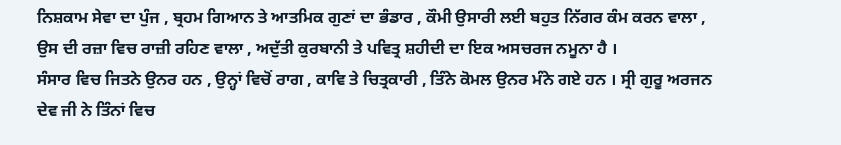ਨਿਸ਼ਕਾਮ ਸੇਵਾ ਦਾ ਪੁੰਜ , ਬ੍ਰਹਮ ਗਿਆਨ ਤੇ ਆਤਮਿਕ ਗੁਣਾਂ ਦਾ ਭੰਡਾਰ , ਕੌਮੀ ਉਸਾਰੀ ਲਈ ਬਹੁਤ ਨਿੱਗਰ ਕੰਮ ਕਰਨ ਵਾਲਾ , ਉਸ ਦੀ ਰਜ਼ਾ ਵਿਚ ਰਾਜ਼ੀ ਰਹਿਣ ਵਾਲਾ , ਅਦੁੱਤੀ ਕੁਰਬਾਨੀ ਤੇ ਪਵਿਤ੍ਰ ਸ਼ਹੀਦੀ ਦਾ ਇਕ ਅਸਚਰਜ ਨਮੂਨਾ ਹੈ ।
ਸੰਸਾਰ ਵਿਚ ਜਿਤਨੇ ਉਨਰ ਹਨ , ਉਨ੍ਹਾਂ ਵਿਚੋਂ ਰਾਗ , ਕਾਵਿ ਤੇ ਚਿਤ੍ਰਕਾਰੀ , ਤਿੰਨੇ ਕੋਮਲ ਉਨਰ ਮੰਨੇ ਗਏ ਹਨ । ਸ੍ਰੀ ਗੁਰੂ ਅਰਜਨ ਦੇਵ ਜੀ ਨੇ ਤਿੰਨਾਂ ਵਿਚ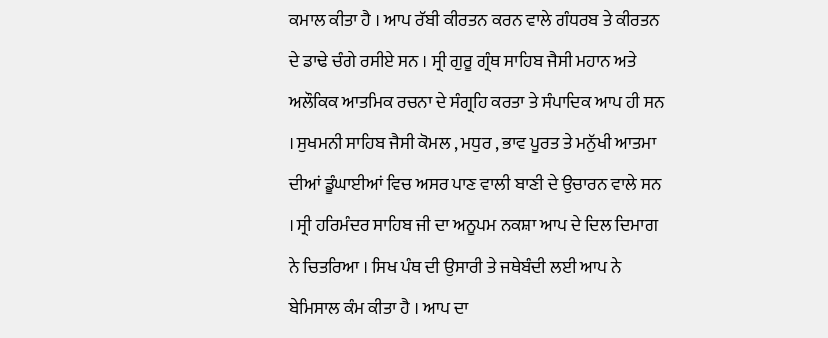ਕਮਾਲ ਕੀਤਾ ਹੈ । ਆਪ ਰੱਬੀ ਕੀਰਤਨ ਕਰਨ ਵਾਲੇ ਗੰਧਰਬ ਤੇ ਕੀਰਤਨ ਦੇ ਡਾਢੇ ਚੰਗੇ ਰਸੀਏ ਸਨ । ਸ੍ਰੀ ਗੁਰੂ ਗ੍ਰੰਥ ਸਾਹਿਬ ਜੈਸੀ ਮਹਾਨ ਅਤੇ ਅਲੌਕਿਕ ਆਤਮਿਕ ਰਚਨਾ ਦੇ ਸੰਗ੍ਰਹਿ ਕਰਤਾ ਤੇ ਸੰਪਾਦਿਕ ਆਪ ਹੀ ਸਨ । ਸੁਖਮਨੀ ਸਾਹਿਬ ਜੈਸੀ ਕੋਮਲ , ਮਧੁਰ , ਭਾਵ ਪੂਰਤ ਤੇ ਮਨੁੱਖੀ ਆਤਮਾ ਦੀਆਂ ਡੂੰਘਾਈਆਂ ਵਿਚ ਅਸਰ ਪਾਣ ਵਾਲੀ ਬਾਣੀ ਦੇ ਉਚਾਰਨ ਵਾਲੇ ਸਨ । ਸ੍ਰੀ ਹਰਿਮੰਦਰ ਸਾਹਿਬ ਜੀ ਦਾ ਅਨੂਪਮ ਨਕਸ਼ਾ ਆਪ ਦੇ ਦਿਲ ਦਿਮਾਗ ਨੇ ਚਿਤਰਿਆ । ਸਿਖ ਪੰਥ ਦੀ ਉਸਾਰੀ ਤੇ ਜਥੇਬੰਦੀ ਲਈ ਆਪ ਨੇ ਬੇਮਿਸਾਲ ਕੰਮ ਕੀਤਾ ਹੈ । ਆਪ ਦਾ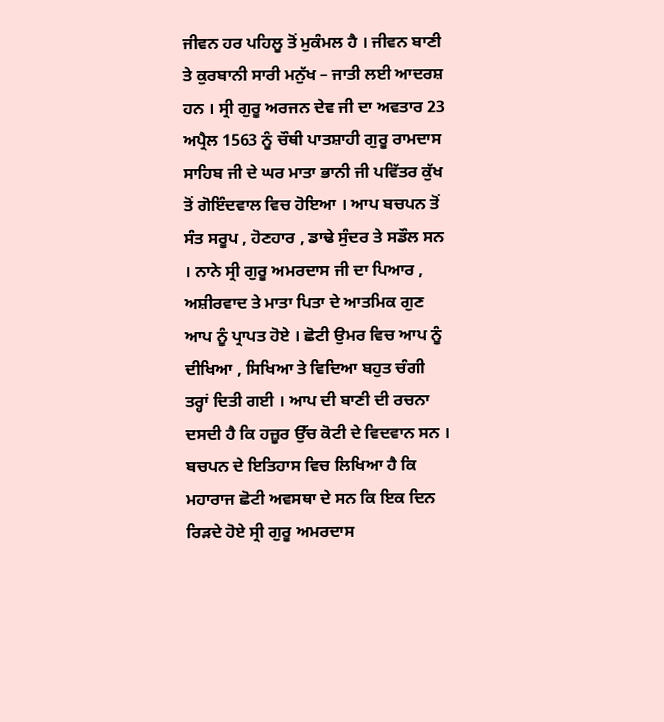ਜੀਵਨ ਹਰ ਪਹਿਲੂ ਤੋਂ ਮੁਕੰਮਲ ਹੈ । ਜੀਵਨ ਬਾਣੀ ਤੇ ਕੁਰਬਾਨੀ ਸਾਰੀ ਮਨੁੱਖ – ਜਾਤੀ ਲਈ ਆਦਰਸ਼ ਹਨ । ਸ੍ਰੀ ਗੁਰੂ ਅਰਜਨ ਦੇਵ ਜੀ ਦਾ ਅਵਤਾਰ 23 ਅਪ੍ਰੈਲ 1563 ਨੂੰ ਚੌਥੀ ਪਾਤਸ਼ਾਹੀ ਗੁਰੂ ਰਾਮਦਾਸ ਸਾਹਿਬ ਜੀ ਦੇ ਘਰ ਮਾਤਾ ਭਾਨੀ ਜੀ ਪਵਿੱਤਰ ਕੁੱਖ ਤੋਂ ਗੋਇੰਦਵਾਲ ਵਿਚ ਹੋਇਆ । ਆਪ ਬਚਪਨ ਤੋਂ ਸੰਤ ਸਰੂਪ , ਹੋਣਹਾਰ , ਡਾਢੇ ਸੁੰਦਰ ਤੇ ਸਡੌਲ ਸਨ । ਨਾਨੇ ਸ੍ਰੀ ਗੁਰੂ ਅਮਰਦਾਸ ਜੀ ਦਾ ਪਿਆਰ , ਅਸ਼ੀਰਵਾਦ ਤੇ ਮਾਤਾ ਪਿਤਾ ਦੇ ਆਤਮਿਕ ਗੁਣ ਆਪ ਨੂੰ ਪ੍ਰਾਪਤ ਹੋਏ । ਛੋਟੀ ਉਮਰ ਵਿਚ ਆਪ ਨੂੰ ਦੀਖਿਆ , ਸਿਖਿਆ ਤੇ ਵਿਦਿਆ ਬਹੁਤ ਚੰਗੀ ਤਰ੍ਹਾਂ ਦਿਤੀ ਗਈ । ਆਪ ਦੀ ਬਾਣੀ ਦੀ ਰਚਨਾ ਦਸਦੀ ਹੈ ਕਿ ਹਜ਼ੂਰ ਉੱਚ ਕੋਟੀ ਦੇ ਵਿਦਵਾਨ ਸਨ । ਬਚਪਨ ਦੇ ਇਤਿਹਾਸ ਵਿਚ ਲਿਖਿਆ ਹੈ ਕਿ ਮਹਾਰਾਜ ਛੋਟੀ ਅਵਸਥਾ ਦੇ ਸਨ ਕਿ ਇਕ ਦਿਨ ਰਿੜਦੇ ਹੋਏ ਸ੍ਰੀ ਗੁਰੂ ਅਮਰਦਾਸ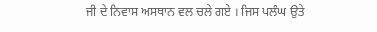ਜੀ ਦੇ ਨਿਵਾਸ ਅਸਥਾਨ ਵਲ ਚਲੇ ਗਏ । ਜਿਸ ਪਲੰਘ ਉਤੇ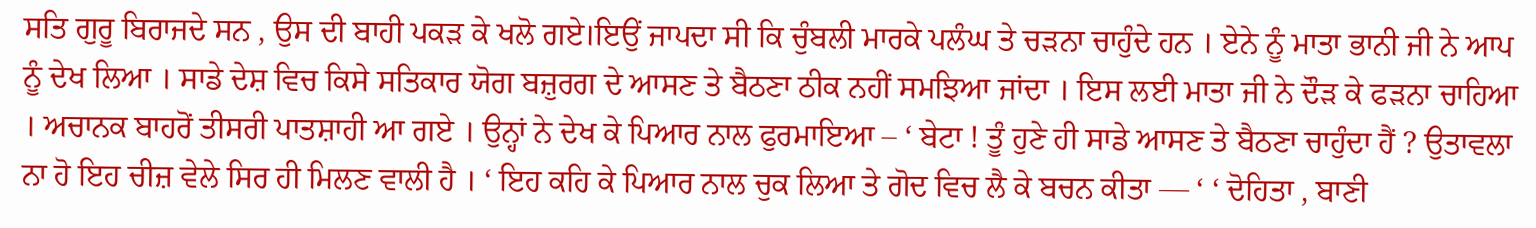ਸਤਿ ਗੁਰੂ ਬਿਰਾਜਦੇ ਸਨ , ਉਸ ਦੀ ਬਾਹੀ ਪਕੜ ਕੇ ਖਲੋ ਗਏ।ਇਉਂ ਜਾਪਦਾ ਸੀ ਕਿ ਚੁੰਬਲੀ ਮਾਰਕੇ ਪਲੰਘ ਤੇ ਚੜਨਾ ਚਾਹੁੰਦੇ ਹਨ । ਏਨੇ ਨੂੰ ਮਾਤਾ ਭਾਨੀ ਜੀ ਨੇ ਆਪ ਨੂੰ ਦੇਖ ਲਿਆ । ਸਾਡੇ ਦੇਸ਼ ਵਿਚ ਕਿਸੇ ਸਤਿਕਾਰ ਯੋਗ ਬਜ਼ੁਰਗ ਦੇ ਆਸਣ ਤੇ ਬੈਠਣਾ ਠੀਕ ਨਹੀਂ ਸਮਝਿਆ ਜਾਂਦਾ । ਇਸ ਲਈ ਮਾਤਾ ਜੀ ਨੇ ਦੌੜ ਕੇ ਫੜਨਾ ਚਾਹਿਆ । ਅਚਾਨਕ ਬਾਹਰੋਂ ਤੀਸਰੀ ਪਾਤਸ਼ਾਹੀ ਆ ਗਏ । ਉਨ੍ਹਾਂ ਨੇ ਦੇਖ ਕੇ ਪਿਆਰ ਨਾਲ ਫੁਰਮਾਇਆ – ‘ ਬੇਟਾ ! ਤੂੰ ਹੁਣੇ ਹੀ ਸਾਡੇ ਆਸਣ ਤੇ ਬੈਠਣਾ ਚਾਹੁੰਦਾ ਹੈਂ ? ਉਤਾਵਲਾ ਨਾ ਹੋ ਇਹ ਚੀਜ਼ ਵੇਲੇ ਸਿਰ ਹੀ ਮਿਲਣ ਵਾਲੀ ਹੈ । ‘ ਇਹ ਕਹਿ ਕੇ ਪਿਆਰ ਨਾਲ ਚੁਕ ਲਿਆ ਤੇ ਗੋਦ ਵਿਚ ਲੈ ਕੇ ਬਚਨ ਕੀਤਾ — ‘ ‘ ਦੋਹਿਤਾ , ਬਾਣੀ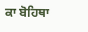ਕਾ ਬੋਹਿਥਾ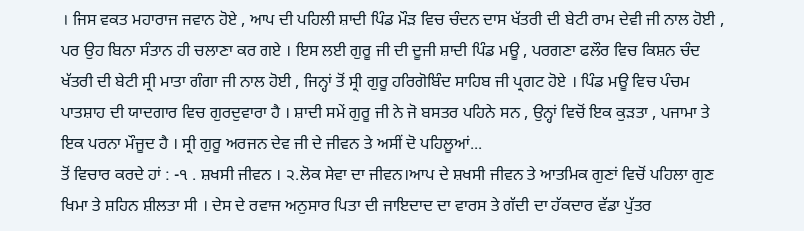। ਜਿਸ ਵਕਤ ਮਹਾਰਾਜ ਜਵਾਨ ਹੋਏ , ਆਪ ਦੀ ਪਹਿਲੀ ਸ਼ਾਦੀ ਪਿੰਡ ਮੌੜ ਵਿਚ ਚੰਦਨ ਦਾਸ ਖੱਤਰੀ ਦੀ ਬੇਟੀ ਰਾਮ ਦੇਵੀ ਜੀ ਨਾਲ ਹੋਈ , ਪਰ ਉਹ ਬਿਨਾ ਸੰਤਾਨ ਹੀ ਚਲਾਣਾ ਕਰ ਗਏ । ਇਸ ਲਈ ਗੁਰੂ ਜੀ ਦੀ ਦੂਜੀ ਸ਼ਾਦੀ ਪਿੰਡ ਮਊ , ਪਰਗਣਾ ਫਲੌਰ ਵਿਚ ਕਿਸ਼ਨ ਚੰਦ ਖੱਤਰੀ ਦੀ ਬੇਟੀ ਸ੍ਰੀ ਮਾਤਾ ਗੰਗਾ ਜੀ ਨਾਲ ਹੋਈ , ਜਿਨ੍ਹਾਂ ਤੋਂ ਸ੍ਰੀ ਗੁਰੂ ਹਰਿਗੋਬਿੰਦ ਸਾਹਿਬ ਜੀ ਪ੍ਰਗਟ ਹੋਏ । ਪਿੰਡ ਮਊ ਵਿਚ ਪੰਚਮ ਪਾਤਸ਼ਾਹ ਦੀ ਯਾਦਗਾਰ ਵਿਚ ਗੁਰਦੁਵਾਰਾ ਹੈ । ਸ਼ਾਦੀ ਸਮੇਂ ਗੁਰੂ ਜੀ ਨੇ ਜੋ ਬਸਤਰ ਪਹਿਨੇ ਸਨ , ਉਨ੍ਹਾਂ ਵਿਚੋਂ ਇਕ ਕੁੜਤਾ , ਪਜਾਮਾ ਤੇ ਇਕ ਪਰਨਾ ਮੌਜੂਦ ਹੈ । ਸ੍ਰੀ ਗੁਰੂ ਅਰਜਨ ਦੇਵ ਜੀ ਦੇ ਜੀਵਨ ਤੇ ਅਸੀਂ ਦੋ ਪਹਿਲੂਆਂ...
ਤੋਂ ਵਿਚਾਰ ਕਰਦੇ ਹਾਂ : -੧ . ਸ਼ਖਸੀ ਜੀਵਨ । ੨.ਲੋਕ ਸੇਵਾ ਦਾ ਜੀਵਨ।ਆਪ ਦੇ ਸ਼ਖਸੀ ਜੀਵਨ ਤੇ ਆਤਮਿਕ ਗੁਣਾਂ ਵਿਚੋਂ ਪਹਿਲਾ ਗੁਣ ਖਿਮਾ ਤੇ ਸ਼ਹਿਨ ਸ਼ੀਲਤਾ ਸੀ । ਦੇਸ ਦੇ ਰਵਾਜ ਅਨੁਸਾਰ ਪਿਤਾ ਦੀ ਜਾਇਦਾਦ ਦਾ ਵਾਰਸ ਤੇ ਗੱਦੀ ਦਾ ਹੱਕਦਾਰ ਵੱਡਾ ਪੁੱਤਰ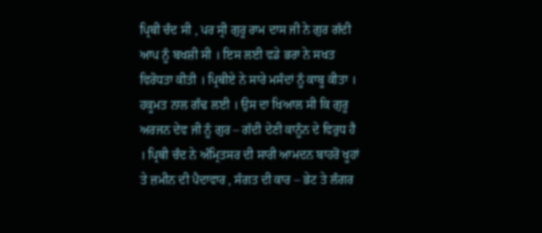ਪ੍ਰਿਥੀ ਚੰਦ ਸੀ , ਪਰ ਸ੍ਰੀ ਗੁਰੂ ਰਾਮ ਦਾਸ ਜੀ ਨੇ ਗੁਰ ਗੱਦੀ ਆਪ ਨੂੰ ਬਖਸ਼ੀ ਸੀ । ਇਸ ਲਈ ਵਡੇ ਭਰਾ ਨੇ ਸਖਤ ਵਿਰੋਧਤਾ ਕੀਤੀ । ਪ੍ਰਿਥੀਏ ਨੇ ਸਾਰੇ ਮਸੰਦਾਂ ਨੂੰ ਕਾਬੂ ਕੀਤਾ । ਹਕੂਮਤ ਨਾਲ ਗੰਢ ਲਈ । ਉਸ ਦਾ ਖਿਆਲ ਸੀ ਕਿ ਗੁਰੂ ਅਰਜਨ ਦੇਵ ਜੀ ਨੂੰ ਗੁਰ – ਗੱਦੀ ਦੇਣੀ ਕਾਨੂੰਨ ਦੇ ਵਿਰੁਧ ਹੈ । ਪ੍ਰਿਥੀ ਚੰਦ ਨੇ ਅੰਮ੍ਰਿਤਸਰ ਦੀ ਸਾਰੀ ਆਮਦਨ ਬਾਹਰੋਂ ਖੂਹਾਂ ਤੇ ਜ਼ਮੀਨ ਦੀ ਪੈਦਾਵਾਰ , ਸੰਗਤ ਦੀ ਕਾਰ – ਭੇਟ ਤੇ ਲੰਗਰ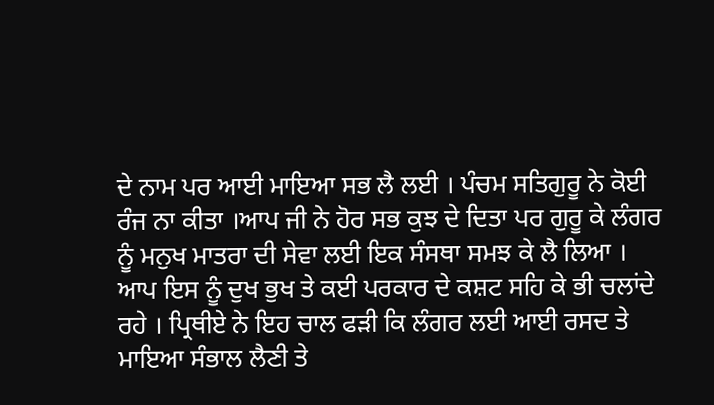ਦੇ ਨਾਮ ਪਰ ਆਈ ਮਾਇਆ ਸਭ ਲੈ ਲਈ । ਪੰਚਮ ਸਤਿਗੁਰੂ ਨੇ ਕੋਈ ਰੰਜ ਨਾ ਕੀਤਾ ।ਆਪ ਜੀ ਨੇ ਹੋਰ ਸਭ ਕੁਝ ਦੇ ਦਿਤਾ ਪਰ ਗੁਰੂ ਕੇ ਲੰਗਰ ਨੂੰ ਮਨੁਖ ਮਾਤਰਾ ਦੀ ਸੇਵਾ ਲਈ ਇਕ ਸੰਸਥਾ ਸਮਝ ਕੇ ਲੈ ਲਿਆ । ਆਪ ਇਸ ਨੂੰ ਦੁਖ ਭੁਖ ਤੇ ਕਈ ਪਰਕਾਰ ਦੇ ਕਸ਼ਟ ਸਹਿ ਕੇ ਭੀ ਚਲਾਂਦੇ ਰਹੇ । ਪ੍ਰਿਥੀਏ ਨੇ ਇਹ ਚਾਲ ਫੜੀ ਕਿ ਲੰਗਰ ਲਈ ਆਈ ਰਸਦ ਤੇ ਮਾਇਆ ਸੰਭਾਲ ਲੈਣੀ ਤੇ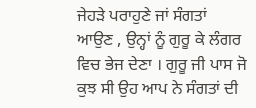ਜੇਹੜੇ ਪਰਾਹੁਣੇ ਜਾਂ ਸੰਗਤਾਂ ਆਉਣ , ਉਨ੍ਹਾਂ ਨੂੰ ਗੁਰੂ ਕੇ ਲੰਗਰ ਵਿਚ ਭੇਜ ਦੇਣਾ । ਗੁਰੂ ਜੀ ਪਾਸ ਜੋ ਕੁਝ ਸੀ ਉਹ ਆਪ ਨੇ ਸੰਗਤਾਂ ਦੀ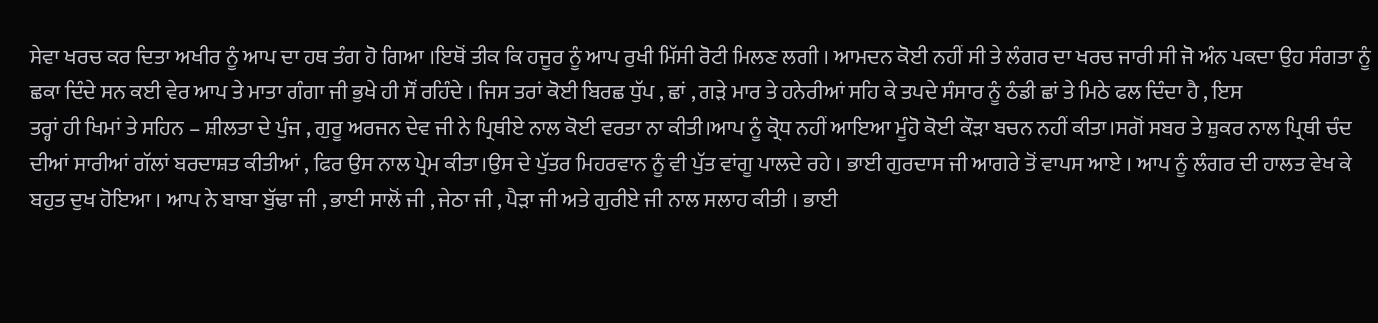ਸੇਵਾ ਖਰਚ ਕਰ ਦਿਤਾ ਅਖੀਰ ਨੂੰ ਆਪ ਦਾ ਹਥ ਤੰਗ ਹੋ ਗਿਆ ।ਇਥੋਂ ਤੀਕ ਕਿ ਹਜੂਰ ਨੂੰ ਆਪ ਰੁਖੀ ਮਿੱਸੀ ਰੋਟੀ ਮਿਲਣ ਲਗੀ । ਆਮਦਨ ਕੋਈ ਨਹੀਂ ਸੀ ਤੇ ਲੰਗਰ ਦਾ ਖਰਚ ਜਾਰੀ ਸੀ ਜੋ ਅੰਨ ਪਕਦਾ ਉਹ ਸੰਗਤਾ ਨੂੰ ਛਕਾ ਦਿੰਦੇ ਸਨ ਕਈ ਵੇਰ ਆਪ ਤੇ ਮਾਤਾ ਗੰਗਾ ਜੀ ਭੁਖੇ ਹੀ ਸੌਂ ਰਹਿੰਦੇ । ਜਿਸ ਤਰਾਂ ਕੋਈ ਬਿਰਛ ਧੁੱਪ , ਛਾਂ , ਗੜੇ ਮਾਰ ਤੇ ਹਨੇਰੀਆਂ ਸਹਿ ਕੇ ਤਪਦੇ ਸੰਸਾਰ ਨੂੰ ਠੰਡੀ ਛਾਂ ਤੇ ਮਿਠੇ ਫਲ ਦਿੰਦਾ ਹੈ , ਇਸ
ਤਰ੍ਹਾਂ ਹੀ ਖਿਮਾਂ ਤੇ ਸਹਿਨ – ਸ਼ੀਲਤਾ ਦੇ ਪੁੰਜ , ਗੁਰੂ ਅਰਜਨ ਦੇਵ ਜੀ ਨੇ ਪ੍ਰਿਥੀਏ ਨਾਲ ਕੋਈ ਵਰਤਾ ਨਾ ਕੀਤੀ।ਆਪ ਨੂੰ ਕ੍ਰੋਧ ਨਹੀਂ ਆਇਆ ਮੂੰਹੋ ਕੋਈ ਕੌੜਾ ਬਚਨ ਨਹੀਂ ਕੀਤਾ।ਸਗੋਂ ਸਬਰ ਤੇ ਸ਼ੁਕਰ ਨਾਲ ਪ੍ਰਿਥੀ ਚੰਦ ਦੀਆਂ ਸਾਰੀਆਂ ਗੱਲਾਂ ਬਰਦਾਸ਼ਤ ਕੀਤੀਆਂ , ਫਿਰ ਉਸ ਨਾਲ ਪ੍ਰੇਮ ਕੀਤਾ।ਉਸ ਦੇ ਪੁੱਤਰ ਮਿਹਰਵਾਨ ਨੂੰ ਵੀ ਪੁੱਤ ਵਾਂਗੂ ਪਾਲਦੇ ਰਹੇ । ਭਾਈ ਗੁਰਦਾਸ ਜੀ ਆਗਰੇ ਤੋਂ ਵਾਪਸ ਆਏ । ਆਪ ਨੂੰ ਲੰਗਰ ਦੀ ਹਾਲਤ ਵੇਖ ਕੇ ਬਹੁਤ ਦੁਖ ਹੋਇਆ । ਆਪ ਨੇ ਬਾਬਾ ਬੁੱਢਾ ਜੀ , ਭਾਈ ਸਾਲੋਂ ਜੀ , ਜੇਠਾ ਜੀ , ਪੈੜਾ ਜੀ ਅਤੇ ਗੁਰੀਏ ਜੀ ਨਾਲ ਸਲਾਹ ਕੀਤੀ । ਭਾਈ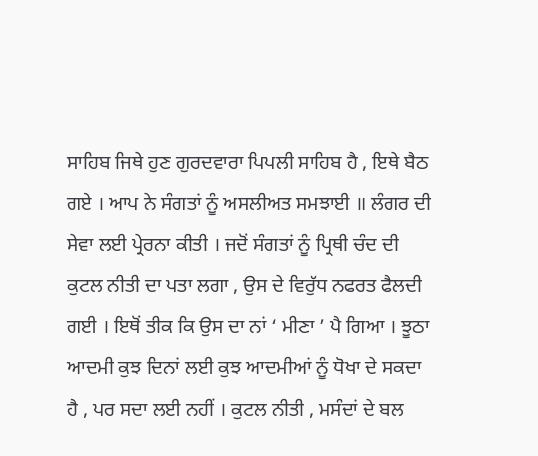ਸਾਹਿਬ ਜਿਥੇ ਹੁਣ ਗੁਰਦਵਾਰਾ ਪਿਪਲੀ ਸਾਹਿਬ ਹੈ , ਇਥੇ ਬੈਠ ਗਏ । ਆਪ ਨੇ ਸੰਗਤਾਂ ਨੂੰ ਅਸਲੀਅਤ ਸਮਝਾਈ ॥ ਲੰਗਰ ਦੀ ਸੇਵਾ ਲਈ ਪ੍ਰੇਰਨਾ ਕੀਤੀ । ਜਦੋਂ ਸੰਗਤਾਂ ਨੂੰ ਪ੍ਰਿਥੀ ਚੰਦ ਦੀ ਕੁਟਲ ਨੀਤੀ ਦਾ ਪਤਾ ਲਗਾ , ਉਸ ਦੇ ਵਿਰੁੱਧ ਨਫਰਤ ਫੈਲਦੀ ਗਈ । ਇਥੋਂ ਤੀਕ ਕਿ ਉਸ ਦਾ ਨਾਂ ‘ ਮੀਣਾ ’ ਪੈ ਗਿਆ । ਝੂਠਾ ਆਦਮੀ ਕੁਝ ਦਿਨਾਂ ਲਈ ਕੁਝ ਆਦਮੀਆਂ ਨੂੰ ਧੋਖਾ ਦੇ ਸਕਦਾ ਹੈ , ਪਰ ਸਦਾ ਲਈ ਨਹੀਂ । ਕੁਟਲ ਨੀਤੀ , ਮਸੰਦਾਂ ਦੇ ਬਲ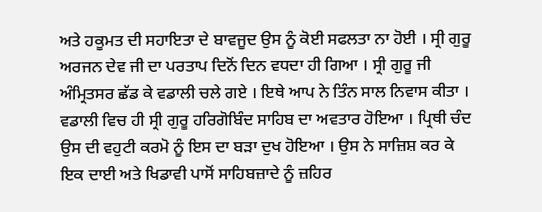ਅਤੇ ਹਕੂਮਤ ਦੀ ਸਹਾਇਤਾ ਦੇ ਬਾਵਜੂਦ ਉਸ ਨੂੰ ਕੋਈ ਸਫਲਤਾ ਨਾ ਹੋਈ । ਸ੍ਰੀ ਗੁਰੂ ਅਰਜਨ ਦੇਵ ਜੀ ਦਾ ਪਰਤਾਪ ਦਿਨੋਂ ਦਿਨ ਵਧਦਾ ਹੀ ਗਿਆ । ਸ੍ਰੀ ਗੁਰੂ ਜੀ ਅੰਮ੍ਰਿਤਸਰ ਛੱਡ ਕੇ ਵਡਾਲੀ ਚਲੇ ਗਏ । ਇਥੇ ਆਪ ਨੇ ਤਿੰਨ ਸਾਲ ਨਿਵਾਸ ਕੀਤਾ । ਵਡਾਲੀ ਵਿਚ ਹੀ ਸ੍ਰੀ ਗੁਰੂ ਹਰਿਗੋਬਿੰਦ ਸਾਹਿਬ ਦਾ ਅਵਤਾਰ ਹੋਇਆ । ਪ੍ਰਿਥੀ ਚੰਦ ਉਸ ਦੀ ਵਹੁਟੀ ਕਰਮੋ ਨੂੰ ਇਸ ਦਾ ਬੜਾ ਦੁਖ ਹੋਇਆ । ਉਸ ਨੇ ਸਾਜ਼ਿਸ਼ ਕਰ ਕੇ ਇਕ ਦਾਈ ਅਤੇ ਖਿਡਾਵੀ ਪਾਸੋਂ ਸਾਹਿਬਜ਼ਾਦੇ ਨੂੰ ਜ਼ਹਿਰ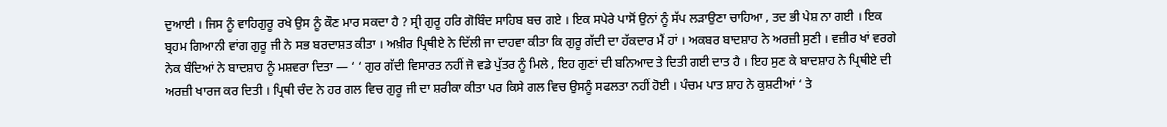ਦੁਆਈ । ਜਿਸ ਨੂੰ ਵਾਹਿਗੁਰੂ ਰਖੇ ਉਸ ਨੂੰ ਕੌਣ ਮਾਰ ਸਕਦਾ ਹੈ ? ਸ੍ਰੀ ਗੁਰੂ ਹਰਿ ਗੋਬਿੰਦ ਸਾਹਿਬ ਬਚ ਗਏ । ਇਕ ਸਪੇਰੇ ਪਾਸੋਂ ਉਨਾਂ ਨੂੰ ਸੱਪ ਲੜਾਉਣਾ ਚਾਹਿਆ , ਤਦ ਭੀ ਪੇਸ਼ ਨਾ ਗਈ । ਇਕ ਬ੍ਰਹਮ ਗਿਆਨੀ ਵਾਂਗ ਗੁਰੂ ਜੀ ਨੇ ਸਭ ਬਰਦਾਸ਼ਤ ਕੀਤਾ । ਅਖ਼ੀਰ ਪ੍ਰਿਥੀਏ ਨੇ ਦਿੱਲੀ ਜਾ ਦਾਹਵਾ ਕੀਤਾ ਕਿ ਗੁਰੂ ਗੱਦੀ ਦਾ ਹੱਕਦਾਰ ਮੈਂ ਹਾਂ । ਅਕਬਰ ਬਾਦਸ਼ਾਹ ਨੇ ਅਰਜ਼ੀ ਸੁਣੀ । ਵਜ਼ੀਰ ਖਾਂ ਵਰਗੇ ਨੇਕ ਬੰਦਿਆਂ ਨੇ ਬਾਦਸ਼ਾਹ ਨੂੰ ਮਸ਼ਵਰਾ ਦਿਤਾ — ‘ ‘ ਗੁਰ ਗੱਦੀ ਵਿਸਾਰਤ ਨਹੀਂ ਜੋ ਵਡੇ ਪੁੱਤਰ ਨੂੰ ਮਿਲੇ , ਇਹ ਗੁਣਾਂ ਦੀ ਬਨਿਆਦ ਤੇ ਦਿਤੀ ਗਈ ਦਾਤ ਹੈ । ਇਹ ਸੁਣ ਕੇ ਬਾਦਸ਼ਾਹ ਨੇ ਪ੍ਰਿਥੀਏ ਦੀ ਅਰਜ਼ੀ ਖਾਰਜ ਕਰ ਦਿਤੀ । ਪ੍ਰਿਥੀ ਚੰਦ ਨੇ ਹਰ ਗਲ ਵਿਚ ਗੁਰੂ ਜੀ ਦਾ ਸ਼ਰੀਕਾ ਕੀਤਾ ਪਰ ਕਿਸੇ ਗਲ ਵਿਚ ਉਸਨੂੰ ਸਫਲਤਾ ਨਹੀਂ ਹੋਈ । ਪੰਚਮ ਪਾਤ ਸ਼ਾਹ ਨੇ ਕੁਸ਼ਟੀਆਂ ‘ ਤੇ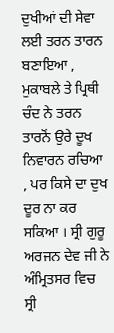ਦੁਖੀਆਂ ਦੀ ਸੇਵਾ ਲਈ ਤਰਨ ਤਾਰਨ ਬਣਾਇਆ , ਮੁਕਾਬਲੇ ਤੇ ਪ੍ਰਿਥੀ ਚੰਦ ਨੇ ਤਰਨ ਤਾਰਨੋਂ ਉਰੇ ਦੂਖ ਨਿਵਾਰਨ ਰਚਿਆ , ਪਰ ਕਿਸੇ ਦਾ ਦੁਖ ਦੂਰ ਨਾ ਕਰ ਸਕਿਆ । ਸ੍ਰੀ ਗੁਰੂ ਅਰਜਨ ਦੇਵ ਜੀ ਨੇ ਅੰਮ੍ਰਿਤਸਰ ਵਿਚ ਸ੍ਰੀ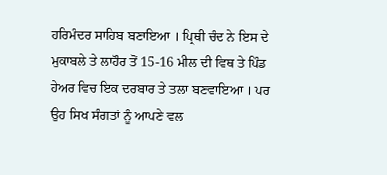ਹਰਿਮੰਦਰ ਸਾਹਿਬ ਬਣਾਇਆ । ਪ੍ਰਿਥੀ ਚੰਦ ਨੇ ਇਸ ਦੇ ਮੁਕਾਬਲੇ ਤੇ ਲਾਹੌਰ ਤੋਂ 15-16 ਮੀਲ ਦੀ ਵਿਥ ਤੇ ਪਿੰਡ ਹੇਅਰ ਵਿਚ ਇਕ ਦਰਬਾਰ ਤੇ ਤਲਾ ਬਣਵਾਇਆ । ਪਰ ਉਹ ਸਿਖ ਸੰਗਤਾਂ ਨੂੰ ਆਪਣੇ ਵਲ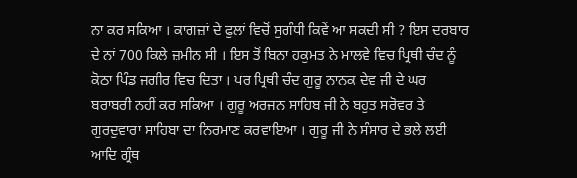ਨਾ ਕਰ ਸਕਿਆ । ਕਾਗਜ਼ਾਂ ਦੇ ਫੁਲਾਂ ਵਿਚੋਂ ਸੁਗੰਧੀ ਕਿਵੇਂ ਆ ਸਕਦੀ ਸੀ ? ਇਸ ਦਰਬਾਰ ਦੇ ਨਾਂ 700 ਕਿਲੇ ਜ਼ਮੀਨ ਸੀ । ਇਸ ਤੋਂ ਬਿਨਾ ਹਕੁਮਤ ਨੇ ਮਾਲਵੇ ਵਿਚ ਪ੍ਰਿਥੀ ਚੰਦ ਨੂੰ ਕੋਠਾ ਪਿੰਡ ਜਗੀਰ ਵਿਚ ਦਿਤਾ । ਪਰ ਪ੍ਰਿਥੀ ਚੰਦ ਗੁਰੂ ਨਾਨਕ ਦੇਵ ਜੀ ਦੇ ਘਰ ਬਰਾਬਰੀ ਨਹੀਂ ਕਰ ਸਕਿਆ । ਗੁਰੂ ਅਰਜਨ ਸਾਹਿਬ ਜੀ ਨੇ ਬਹੁਤ ਸਰੋਵਰ ਤੇ ਗੁਰਦੁਵਾਰਾ ਸਾਹਿਬਾ ਦਾ ਨਿਰਮਾਣ ਕਰਵਾਇਆ । ਗੁਰੂ ਜੀ ਨੇ ਸੰਸਾਰ ਦੇ ਭਲੇ ਲਈ ਆਦਿ ਗ੍ਰੰਥ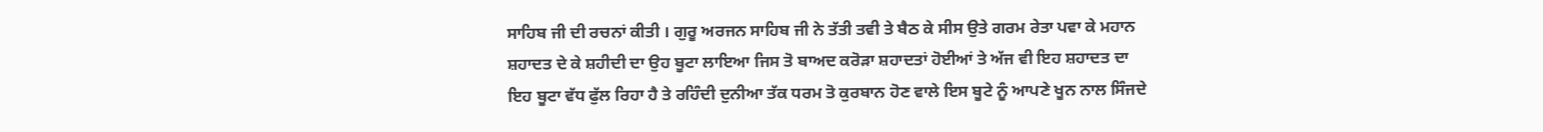ਸਾਹਿਬ ਜੀ ਦੀ ਰਚਨਾਂ ਕੀਤੀ । ਗੁਰੂ ਅਰਜਨ ਸਾਹਿਬ ਜੀ ਨੇ ਤੱਤੀ ਤਵੀ ਤੇ ਬੈਠ ਕੇ ਸੀਸ ਉਤੇ ਗਰਮ ਰੇਤਾ ਪਵਾ ਕੇ ਮਹਾਨ ਸ਼ਹਾਦਤ ਦੇ ਕੇ ਸ਼ਹੀਦੀ ਦਾ ਉਹ ਬੂਟਾ ਲਾਇਆ ਜਿਸ ਤੋ ਬਾਅਦ ਕਰੋੜਾ ਸ਼ਹਾਦਤਾਂ ਹੋਈਆਂ ਤੇ ਅੱਜ ਵੀ ਇਹ ਸ਼ਹਾਦਤ ਦਾ ਇਹ ਬੂਟਾ ਵੱਧ ਫੁੱਲ ਰਿਹਾ ਹੈ ਤੇ ਰਹਿੰਦੀ ਦੁਨੀਆ ਤੱਕ ਧਰਮ ਤੋ ਕੁਰਬਾਨ ਹੋਣ ਵਾਲੇ ਇਸ ਬੂਟੇ ਨੂੰ ਆਪਣੇ ਖੂਨ ਨਾਲ ਸਿੰਜਦੇ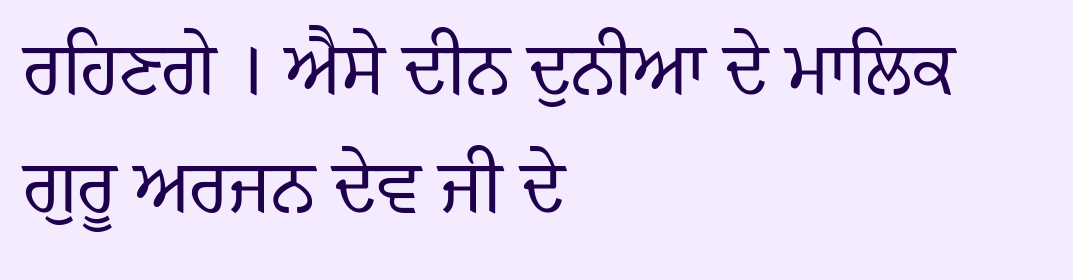ਰਹਿਣਗੇ । ਐਸੇ ਦੀਨ ਦੁਨੀਆ ਦੇ ਮਾਲਿਕ ਗੁਰੂ ਅਰਜਨ ਦੇਵ ਜੀ ਦੇ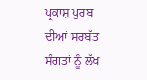ਪ੍ਰਕਾਸ਼ ਪੁਰਬ ਦੀਆਂ ਸਰਬੱਤ ਸੰਗਤਾਂ ਨੂੰ ਲੱਖ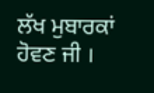ਲੱਖ ਮੁਬਾਰਕਾਂ ਹੋਵਣ ਜੀ ।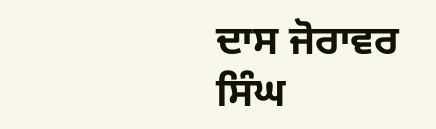ਦਾਸ ਜੋਰਾਵਰ ਸਿੰਘ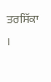ਤਰਸਿੱਕਾ ।